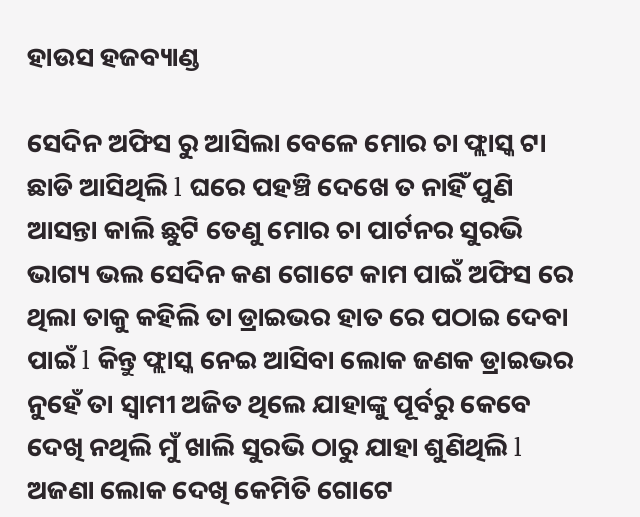ହାଉସ ହଜବ୍ୟାଣ୍ଡ

ସେଦିନ ଅଫିସ ରୁ ଆସିଲା ବେଳେ ମୋର ଚା ଫ୍ଲାସ୍କ ଟା ଛାଡି ଆସିଥିଲି l ଘରେ ପହଞ୍ଚି ଦେଖେ ତ ନାହିଁ ପୁଣି ଆସନ୍ତା କାଲି ଛୁଟି ତେଣୁ ମୋର ଚା ପାର୍ଟନର ସୁରଭି ଭାଗ୍ୟ ଭଲ ସେଦିନ କଣ ଗୋଟେ କାମ ପାଇଁ ଅଫିସ ରେ ଥିଲା ତାକୁ କହିଲି ତା ଡ୍ରାଇଭର ହାତ ରେ ପଠାଇ ଦେବା ପାଇଁ l କିନ୍ତୁ ଫ୍ଲାସ୍କ ନେଇ ଆସିବା ଲୋକ ଜଣକ ଡ୍ରାଇଭର ନୁହେଁ ତା ସ୍ୱାମୀ ଅଜିତ ଥିଲେ ଯାହାଙ୍କୁ ପୂର୍ବରୁ କେବେ ଦେଖି ନଥିଲି ମୁଁ ଖାଲି ସୁରଭି ଠାରୁ ଯାହା ଶୁଣିଥିଲି l ଅଜଣା ଲୋକ ଦେଖି କେମିତି ଗୋଟେ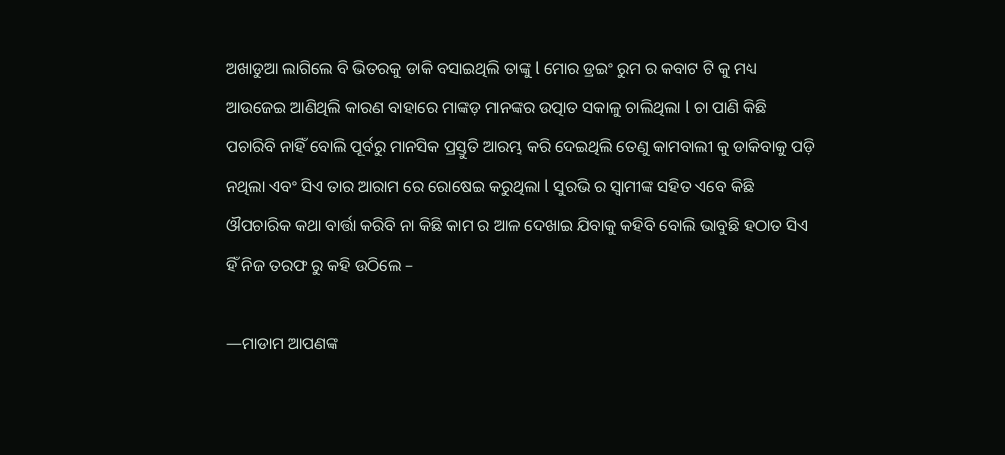ଅଖାଡୁଆ ଲାଗିଲେ ବି ଭିତରକୁ ଡାକି ବସାଇଥିଲି ତାଙ୍କୁ l ମୋର ଡ୍ରଇଂ ରୁମ ର କବାଟ ଟି କୁ ମଧ୍ୟ ଆଉଜେଇ ଆଣିଥିଲି କାରଣ ବାହାରେ ମାଙ୍କଡ଼ ମାନଙ୍କର ଉତ୍ପାତ ସକାଳୁ ଚାଲିଥିଲା l ଚା ପାଣି କିଛି ପଚାରିବି ନାହିଁ ବୋଲି ପୂର୍ବରୁ ମାନସିକ ପ୍ରସ୍ତୁତି ଆରମ୍ଭ କରି ଦେଇଥିଲି ତେଣୁ କାମବାଲୀ କୁ ଡାକିବାକୁ ପଡ଼ି ନଥିଲା ଏବଂ ସିଏ ତାର ଆରାମ ରେ ରୋଷେଇ କରୁଥିଲା l ସୁରଭି ର ସ୍ୱାମୀଙ୍କ ସହିତ ଏବେ କିଛି ଔପଚାରିକ କଥା ବାର୍ତ୍ତା କରିବି ନା କିଛି କାମ ର ଆଳ ଦେଖାଇ ଯିବାକୁ କହିବି ବୋଲି ଭାବୁଛି ହଠାତ ସିଏ ହିଁ ନିଜ ତରଫ ରୁ କହି ଉଠିଲେ –

—ମାଡାମ ଆପଣଙ୍କ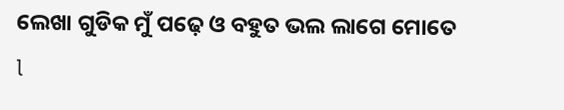ଲେଖା ଗୁଡିକ ମୁଁ ପଢ଼େ ଓ ବହୁତ ଭଲ ଲାଗେ ମୋତେ l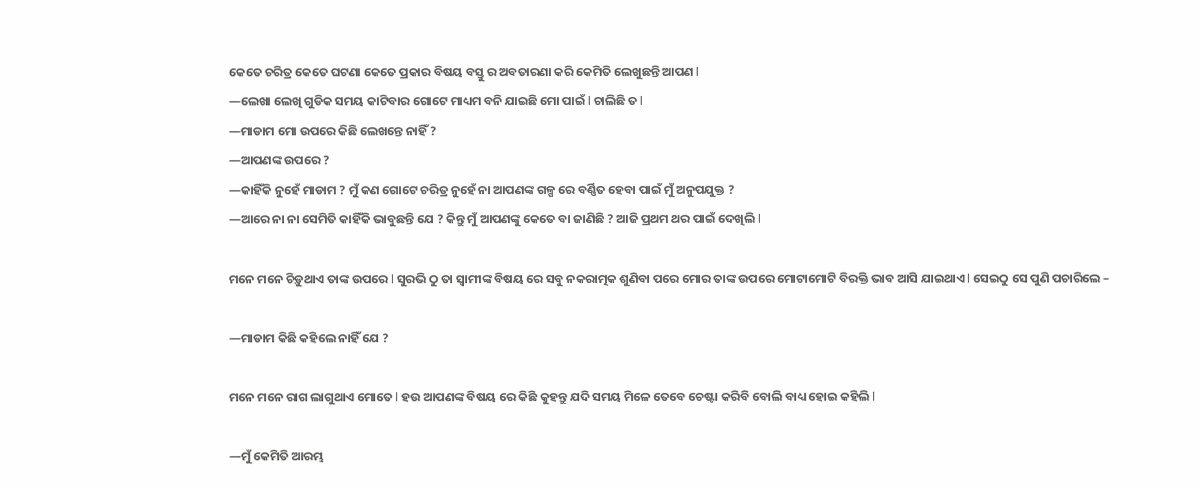କେତେ ଚରିତ୍ର କେତେ ଘଟଣା କେତେ ପ୍ରକାର ବିଷୟ ବସ୍ତୁ ର ଅବତାରଣା କରି କେମିତି ଲେଖୁଛନ୍ତି ଆପଣ l
—ଲେଖା ଲେଖି ଗୁଡିକ ସମୟ କାଟିବାର ଗୋଟେ ମାଧ୍ୟମ ବନି ଯାଇଛି ମୋ ପାଇଁ l ଚାଲିଛି ତ l
—ମାଡାମ ମୋ ଉପରେ କିଛି ଲେଖନ୍ତେ ନାହିଁ ?
—ଆପଣଙ୍କ ଉପରେ ?
—କାହିଁକି ନୁହେଁ ମାଡାମ ? ମୁଁ କଣ ଗୋଟେ ଚରିତ୍ର ନୁହେଁ ନା ଆପଣଙ୍କ ଗଳ୍ପ ରେ ବର୍ଣ୍ଣିତ ହେବା ପାଇଁ ମୁଁ ଅନୁପଯୁକ୍ତ ?
—ଆରେ ନା ନା ସେମିତି କାହିଁକି ଭାବୁଛନ୍ତି ଯେ ? କିନ୍ତୁ ମୁଁ ଆପଣଙ୍କୁ କେତେ ବା ଜାଣିଛି ? ଆଜି ପ୍ରଥମ ଥର ପାଇଁ ଦେଖିଲି l

ମନେ ମନେ ଚିଡ଼ୁଥାଏ ତାଙ୍କ ଉପରେ l ସୁରଭି ଠୁ ତା ସ୍ୱାମୀଙ୍କ ବିଷୟ ରେ ସବୁ ନକରାତ୍ମକ ଶୁଣିବା ପରେ ମୋର ତାଙ୍କ ଉପରେ ମୋଟାମୋଟି ବିରକ୍ତି ଭାବ ଆସି ଯାଇଥାଏ l ସେଇଠୁ ସେ ପୁଣି ପଚାରିଲେ –

—ମାଡାମ କିଛି କହିଲେ ନାହିଁ ଯେ ?

ମନେ ମନେ ରାଗ ଲାଗୁଥାଏ ମୋତେ l ହଉ ଆପଣଙ୍କ ବିଷୟ ରେ କିଛି କୁହନ୍ତୁ ଯଦି ସମୟ ମିଳେ ତେବେ ଚେଷ୍ଟା କରିବି ବୋଲି ବାଧ୍ୟ ହୋଇ କହିଲି l

—ମୁଁ କେମିତି ଆରମ୍ଭ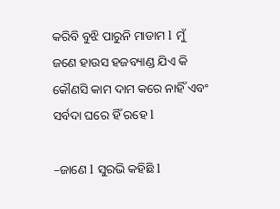କରିବି ବୁଝି ପାରୁନି ମାଡାମ l ମୁଁ ଜଣେ ହାଉସ ହଜବ୍ୟାଣ୍ଡ ଯିଏ କି କୌଣସି କାମ ଦାମ କରେ ନାହିଁ ଏବଂ ସର୍ବଦା ଘରେ ହିଁ ରହେ l

–ଜାଣେ l ସୁରଭି କହିଛି l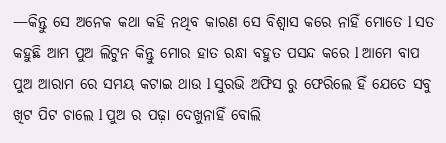—କିନ୍ତୁ ସେ ଅନେକ କଥା କହି ନଥିବ କାରଣ ସେ ବିଶ୍ୱାସ କରେ ନାହିଁ ମୋତେ l ସତ କହୁଛି ଆମ ପୁଅ ଲିଟୁନ କିନ୍ତୁ ମୋର ହାତ ରନ୍ଧା ବହୁତ ପସନ୍ଦ କରେ l ଆମେ ବାପ ପୁଅ ଆରାମ ରେ ସମୟ କଟାଇ ଥାଉ l ସୁରଭି ଅଫିସ ରୁ ଫେରିଲେ ହିଁ ଯେତେ ସବୁ ଖିଟ ପିଟ ଚାଲେ l ପୁଅ ର ପଢ଼ା ଦେଖୁନାହିଁ ବୋଲି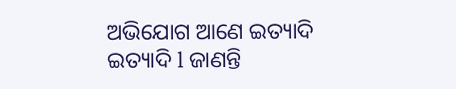ଅଭିଯୋଗ ଆଣେ ଇତ୍ୟାଦି ଇତ୍ୟାଦି l ଜାଣନ୍ତି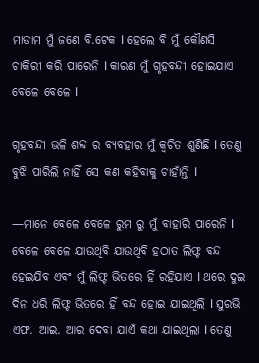ମାଡାମ ମୁଁ ଜଣେ ବି.ଟେକ l ହେଲେ ବି ମୁଁ କୌଣସି ଚାକିରୀ କରି ପାରେନି l କାରଣ ମୁଁ ଗୃହବନ୍ଦୀ ହୋଇଯାଏ ବେଳେ ବେଳେ l

ଗୃହବନ୍ଦୀ ଭଳି ଶବ୍ଦ ର ବ୍ୟବହାର ମୁଁ କ୍ଵଚିତ ଶୁଣିଛି l ତେଣୁ ବୁଝି ପାରିଲି ନାହିଁ ସେ କଣ କହିବାକୁ ଚାହାଁନ୍ତି l

—ମାନେ ବେଳେ ବେଳେ ରୁମ ରୁ ମୁଁ ବାହାରି ପାରେନି l ବେଳେ ବେଳେ ଯାଉଥିବି ଯାଉଥିବି ହଠାତ ଲିଫ୍ଟ ବନ୍ଦ ହେଇଯିବ ଏବଂ ମୁଁ ଲିଫ୍ଟ ଭିତରେ ହିଁ ରହିଯାଏ l ଥରେ ଦୁଇ ଦିନ ଧରି ଲିଫ୍ଟ ଭିତରେ ହିଁ ବନ୍ଦ ହୋଇ ଯାଇଥିଲି l ସୁରଭି ଏଫ. ଆଇ. ଆର ଦେବା ଯାଏଁ କଥା ଯାଇଥିଲା l ତେଣୁ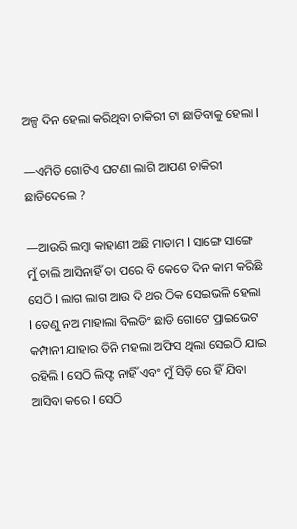ଅଳ୍ପ ଦିନ ହେଲା କରିଥିବା ଚାକିରୀ ଟା ଛାଡିବାକୁ ହେଲା l

—ଏମିତି ଗୋଟିଏ ଘଟଣା ଲାଗି ଆପଣ ଚାକିରୀ ଛାଡିଦେଲେ ?

—ଆଉରି ଲମ୍ବା କାହାଣୀ ଅଛି ମାଡାମ l ସାଙ୍ଗେ ସାଙ୍ଗେ ମୁଁ ଚାଲି ଆସିନାହିଁ ତା ପରେ ବି କେତେ ଦିନ କାମ କରିଛି ସେଠି l ଲାଗ ଲାଗ ଆଉ ଦି ଥର ଠିକ ସେଇଭଳି ହେଲା l ତେଣୁ ନଅ ମାହାଲା ବିଲଡିଂ ଛାଡି ଗୋଟେ ପ୍ରାଇଭେଟ କମ୍ପାନୀ ଯାହାର ତିନି ମହଲା ଅଫିସ ଥିଲା ସେଇଠି ଯାଇ ରହିଲି l ସେଠି ଲିଫ୍ଟ ନାହିଁ ଏବଂ ମୁଁ ସିଡ଼ି ରେ ହିଁ ଯିବା ଆସିବା କରେ l ସେଠି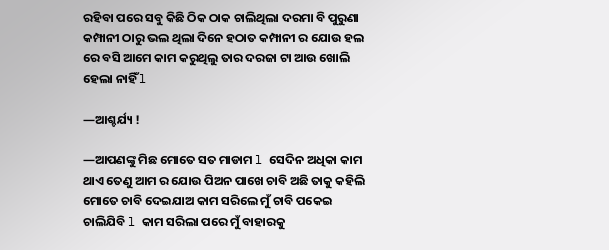ରହିବା ପରେ ସବୁ କିଛି ଠିକ ଠାକ ଚାଲିଥିଲା ଦରମା ବି ପୁରୁଣା କମ୍ପାନୀ ଠାରୁ ଭଲ ଥିଲା ଦିନେ ହଠାତ କମ୍ପାନୀ ର ଯୋଉ ହଲ ରେ ବସି ଆମେ କାମ କରୁଥିଲୁ ତାର ଦରଜା ଟା ଆଉ ଖୋଲି ହେଲା ନାହିଁ l

—ଆଶ୍ଚର୍ଯ୍ୟ !

—ଆପଣଙ୍କୁ ମିଛ ମୋତେ ସତ ମାଡାମ l ସେଦିନ ଅଧିକା କାମ ଥାଏ ତେଣୁ ଆମ ର ଯୋଉ ପିଅନ ପାଖେ ଚାବି ଅଛି ତାକୁ କହିଲି ମୋତେ ଚାବି ଦେଇଯାଅ କାମ ସରିଲେ ମୁଁ ଚାବି ପକେଇ ଚାଲିଯିବି l କାମ ସରିଲା ପରେ ମୁଁ ବାହାରକୁ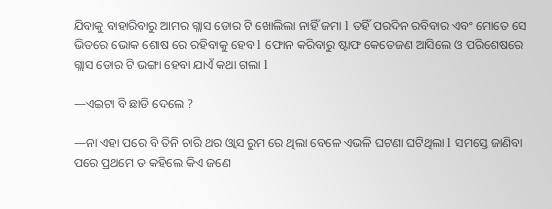ଯିବାକୁ ବାହାରିବାରୁ ଆମର ଗ୍ଲାସ ଡୋର ଟି ଖୋଲିଲା ନାହିଁ ଜମା l ତହିଁ ପରଦିନ ରବିବାର ଏବଂ ମୋତେ ସେ ଭିତରେ ଭୋକ ଶୋଷ ରେ ରହିବାକୁ ହେବ l ଫୋନ କରିବାରୁ ଷ୍ଟାଫ କେତେଜଣ ଆସିଲେ ଓ ପରିଶେଷରେ ଗ୍ଲାସ ଡୋର ଟି ଭଙ୍ଗା ହେବା ଯାଏଁ କଥା ଗଲା l

—ଏଇଟା ବି ଛାଡି ଦେଲେ ?

—ନା ଏହା ପରେ ବି ତିନି ଚାରି ଥର ଓ୍ଵାସ ରୁମ ରେ ଥିଲା ବେଳେ ଏଭଳି ଘଟଣା ଘଟିଥିଲା l ସମସ୍ତେ ଜାଣିବା ପରେ ପ୍ରଥମେ ତ କହିଲେ କିଏ ଜଣେ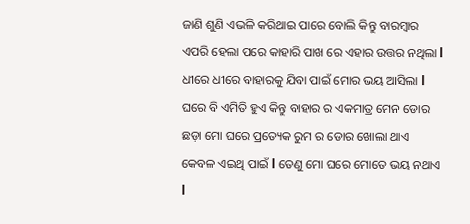ଜାଣି ଶୁଣି ଏଭଳି କରିଥାଇ ପାରେ ବୋଲି କିନ୍ତୁ ବାରମ୍ବାର ଏପରି ହେଲା ପରେ କାହାରି ପାଖ ରେ ଏହାର ଉତ୍ତର ନଥିଲା l ଧୀରେ ଧୀରେ ବାହାରକୁ ଯିବା ପାଇଁ ମୋର ଭୟ ଆସିଲା l ଘରେ ବି ଏମିତି ହୁଏ କିନ୍ତୁ ବାହାର ର ଏକମାତ୍ର ମେନ ଡୋର ଛଡ଼ା ମୋ ଘରେ ପ୍ରତ୍ୟେକ ରୁମ ର ଡୋର ଖୋଲା ଥାଏ କେବଳ ଏଇଥି ପାଇଁ l ତେଣୁ ମୋ ଘରେ ମୋତେ ଭୟ ନଥାଏ l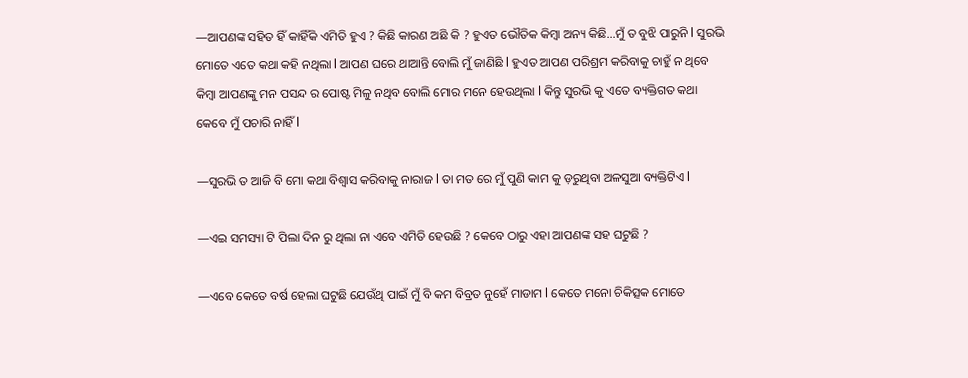—ଆପଣଙ୍କ ସହିତ ହିଁ କାହିଁକି ଏମିତି ହୁଏ ? କିଛି କାରଣ ଅଛି କି ? ହୁଏତ ଭୌତିକ କିମ୍ବା ଅନ୍ୟ କିଛି…ମୁଁ ତ ବୁଝି ପାରୁନି l ସୁରଭି ମୋତେ ଏତେ କଥା କହି ନଥିଲା l ଆପଣ ଘରେ ଥାଆନ୍ତି ବୋଲି ମୁଁ ଜାଣିଛି l ହୁଏତ ଆପଣ ପରିଶ୍ରମ କରିବାକୁ ଚାହୁଁ ନ ଥିବେ କିମ୍ବା ଆପଣଙ୍କୁ ମନ ପସନ୍ଦ ର ପୋଷ୍ଟ ମିଳୁ ନଥିବ ବୋଲି ମୋର ମନେ ହେଉଥିଲା l କିନ୍ତୁ ସୁରଭି କୁ ଏତେ ବ୍ୟକ୍ତିଗତ କଥା କେବେ ମୁଁ ପଚାରି ନାହିଁ l

—ସୁରଭି ତ ଆଜି ବି ମୋ କଥା ବିଶ୍ୱାସ କରିବାକୁ ନାରାଜ l ତା ମତ ରେ ମୁଁ ପୁଣି କାମ କୁ ଡ଼ରୁଥିବା ଅଳସୁଆ ବ୍ୟକ୍ତିଟିଏ l

—ଏଇ ସମସ୍ୟା ଟି ପିଲା ଦିନ ରୁ ଥିଲା ନା ଏବେ ଏମିତି ହେଉଛି ? କେବେ ଠାରୁ ଏହା ଆପଣଙ୍କ ସହ ଘଟୁଛି ?

—ଏବେ କେତେ ବର୍ଷ ହେଲା ଘଟୁଛି ଯେଉଁଥି ପାଇଁ ମୁଁ ବି କମ ବିବ୍ରତ ନୁହେଁ ମାଡାମ l କେତେ ମନୋ ଚିକିତ୍ସକ ମୋତେ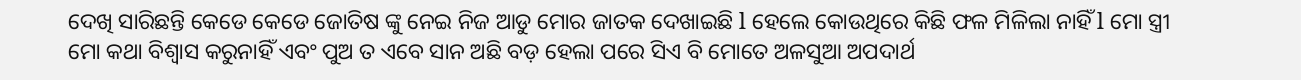ଦେଖି ସାରିଛନ୍ତି କେଡେ କେଡେ ଜୋତିଷ ଙ୍କୁ ନେଇ ନିଜ ଆଡୁ ମୋର ଜାତକ ଦେଖାଇଛି l ହେଲେ କୋଉଥିରେ କିଛି ଫଳ ମିଳିଲା ନାହିଁ l ମୋ ସ୍ତ୍ରୀ ମୋ କଥା ବିଶ୍ୱାସ କରୁନାହିଁ ଏବଂ ପୁଅ ତ ଏବେ ସାନ ଅଛି ବଡ଼ ହେଲା ପରେ ସିଏ ବି ମୋତେ ଅଳସୁଆ ଅପଦାର୍ଥ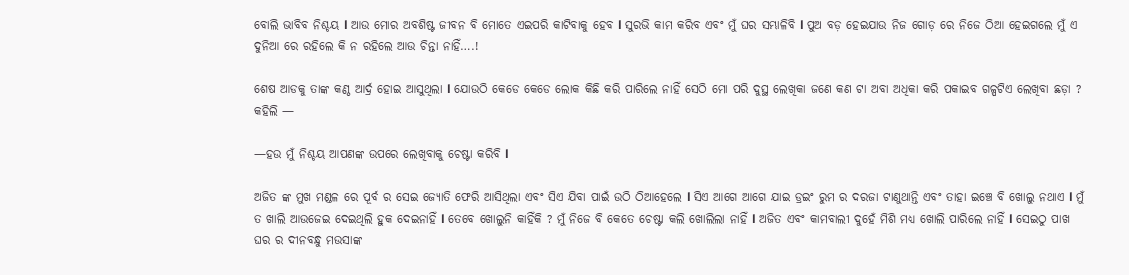ବୋଲି ଭାବିବ ନିଶ୍ଚୟ l ଆଉ ମୋର ଅବଶିଷ୍ଟ ଜୀବନ ବି ମୋତେ ଏଇପରି କାଟିବାକୁ ହେବ l ସୁରଭି କାମ କରିବ ଏବଂ ମୁଁ ଘର ସମ୍ଭାଳିବି l ପୁଅ ବଡ଼ ହେଇଯାଉ ନିଜ ଗୋଡ଼ ରେ ନିଜେ ଠିଆ ହେଇଗଲେ ମୁଁ ଏ ଦୁନିଆ ରେ ରହିଲେ କି ନ ରହିଲେ ଆଉ ଚିନ୍ତା ନାହିଁ….!

ଶେଷ ଆଡକୁ ତାଙ୍କ କଣ୍ଠ ଆର୍ଦ୍ର ହୋଇ ଆସୁଥିଲା l ଯୋଉଠି କେଡେ କେଡେ ଲୋକ କିଛି କରି ପାରିଲେ ନାହିଁ ସେଠି ମୋ ପରି ଦୁସ୍ଥ ଲେଖିକା ଜଣେ କଣ ଟା ଅବା ଅଧିକା କରି ପକାଇବ ଗଳ୍ପଟିଏ ଲେଖିବା ଛଡ଼ା ? କହିଲି —

—ହଉ ମୁଁ ନିଶ୍ଚୟ ଆପଣଙ୍କ ଉପରେ ଲେଖିବାକୁ ଚେଷ୍ଟା କରିବି l

ଅଜିତ ଙ୍କ ମୁଖ ମଣ୍ଡଳ ରେ ପୂର୍ବ ର ସେଇ ଜ୍ୟୋତି ଫେରି ଆସିଥିଲା ଏବଂ ସିଏ ଯିବା ପାଇଁ ଉଠି ଠିଆହେଲେ l ସିଏ ଆଗେ ଆଗେ ଯାଇ ଡ୍ରଇଂ ରୁମ ର ଦରଜା ଟାଣୁଥାନ୍ତି ଏବଂ ତାହା ଇଞ୍ଚେ ବି ଖୋଲୁ ନଥାଏ l ମୁଁ ତ ଖାଲି ଆଉଜେଇ ଦେଇଥିଲି ହୁକ ଦେଇନାହିଁ l ତେବେ ଖୋଲୁନି କାହିଁକି ? ମୁଁ ନିଜେ ବି କେତେ ଚେଷ୍ଟା କଲି ଖୋଲିଲା ନାହିଁ l ଅଜିତ ଏବଂ କାମବାଲୀ ଦୁହେଁ ମିଶି ମଧ୍ୟ ଖୋଲି ପାରିଲେ ନାହିଁ l ସେଇଠୁ ପାଖ ଘର ର ଦୀନବନ୍ଧୁ ମଉସାଙ୍କ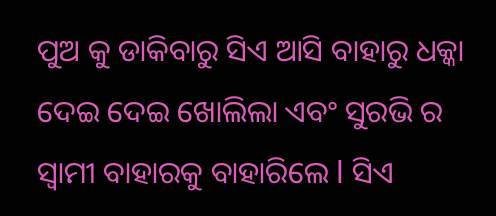ପୁଅ କୁ ଡାକିବାରୁ ସିଏ ଆସି ବାହାରୁ ଧକ୍କା ଦେଇ ଦେଇ ଖୋଲିଲା ଏବଂ ସୁରଭି ର ସ୍ୱାମୀ ବାହାରକୁ ବାହାରିଲେ l ସିଏ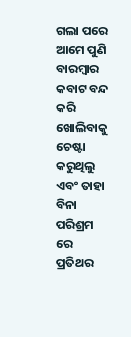ଗଲା ପରେ ଆମେ ପୁଣି ବାରମ୍ବାର କବାଟ ବନ୍ଦ କରି ଖୋଲିବାକୁ ଚେଷ୍ଟା କରୁଥିଲୁ ଏବଂ ତାହା ବିନା ପରିଶ୍ରମ ରେ ପ୍ରତିଥର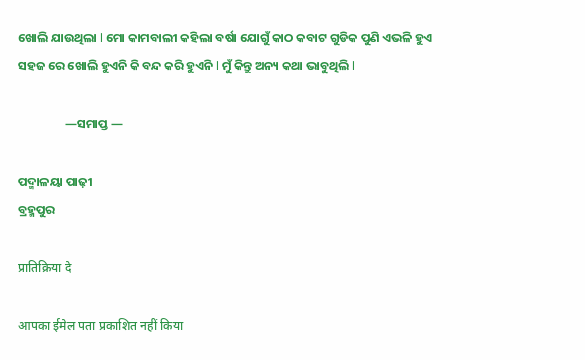ଖୋଲି ଯାଉଥିଲା l ମୋ କାମବାଲୀ କହିଲା ବର୍ଷା ଯୋଗୁଁ କାଠ କବାଟ ଗୁଡିକ ପୁଣି ଏଭଳି ହୁଏ ସହଜ ରେ ଖୋଲି ହୁଏନି କି ବନ୍ଦ କରି ହୁଏନି l ମୁଁ କିନ୍ତୁ ଅନ୍ୟ କଥା ଭାବୁଥିଲି l

                 —ସମାପ୍ତ —

ପଦ୍ମାଳୟା ପାଢ଼ୀ
ବ୍ରହ୍ମପୁର

प्रातिक्रिया दे

आपका ईमेल पता प्रकाशित नहीं किया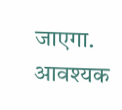जाएगा. आवश्यक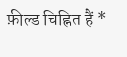फ़ील्ड चिह्नित हैं *